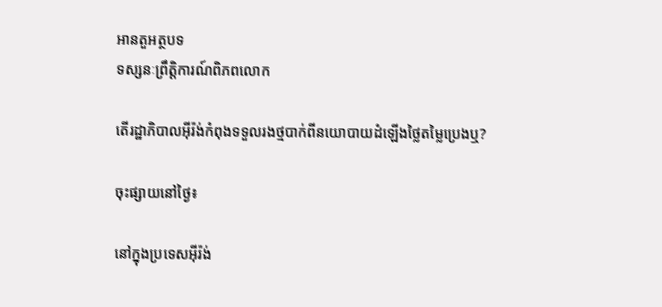អានតួអត្ថបទ
ទស្សនៈព្រឹត្តិការណ៍ពិភពលោក

តើរដ្ឋាភិបាលអ៊ីរ៉ង់កំពុងទទួលរងថ្មបាក់ពីនយោបាយដំឡើងថ្លៃតម្លៃប្រេងឬ?

ចុះផ្សាយនៅថ្ងៃ៖

នៅក្នុងប្រទេសអ៊ីរ៉ង់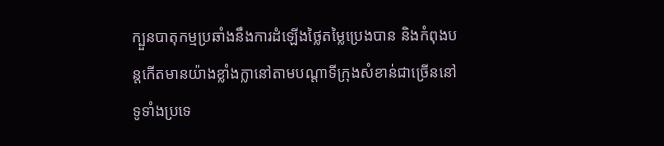ក្បួនបាតុកម្មប្រឆាំងនឹងការដំឡើងថ្លៃតម្លៃប្រេងបាន និងកំពុងបន្តកើតមានយ៉ាងខ្លាំងក្លានៅតាមបណ្តាទីក្រុងសំខាន់ជាច្រើននៅទូទាំងប្រទេ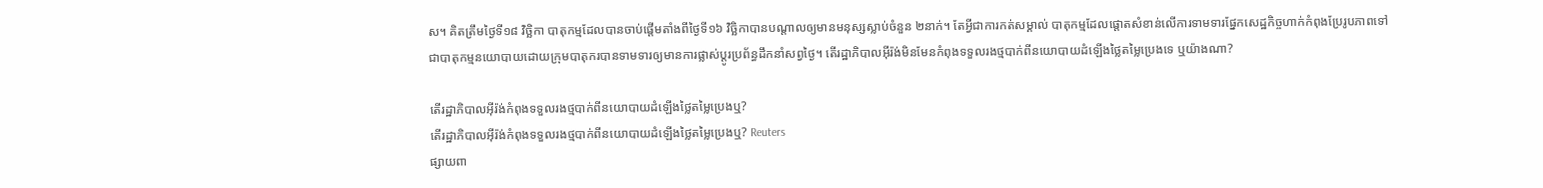ស។ គិតត្រឹមថ្ងៃទី១៨ វិច្ឆិកា បាតុកម្មដែលបានចាប់ផ្តើមតាំងពីថ្ងៃទី១៦ វិច្ឆិកាបានបណ្តាលឲ្យមានមនុស្សស្លាប់ចំនួន ២នាក់។ តែអ្វីជាការកត់សម្គាល់ បាតុកម្មដែលផ្តោតសំខាន់លើការទាមទារផ្នែកសេដ្ឋកិច្ចហាក់កំពុងប្រែរូបភាពទៅជាបាតុកម្មនយោបាយដោយក្រុមបាតុករបានទាមទារឲ្យមានការផ្លាស់ប្តូរប្រព័ន្ធដឹកនាំសព្វថ្ងៃ។ តើរដ្ឋាភិបាលអ៊ីរ៉ង់មិនមែនកំពុងទទួលរងថ្មបាក់ពីនយោបាយដំឡើងថ្លៃតម្លៃប្រេងទេ ឬយ៉ាងណា?

តើរដ្ឋាភិបាលអ៊ីរ៉ង់កំពុងទទួលរងថ្មបាក់ពីនយោបាយដំឡើងថ្លៃតម្លៃប្រេងឬ?
តើរដ្ឋាភិបាលអ៊ីរ៉ង់កំពុងទទួលរងថ្មបាក់ពីនយោបាយដំឡើងថ្លៃតម្លៃប្រេងឬ? Reuters
ផ្សាយពា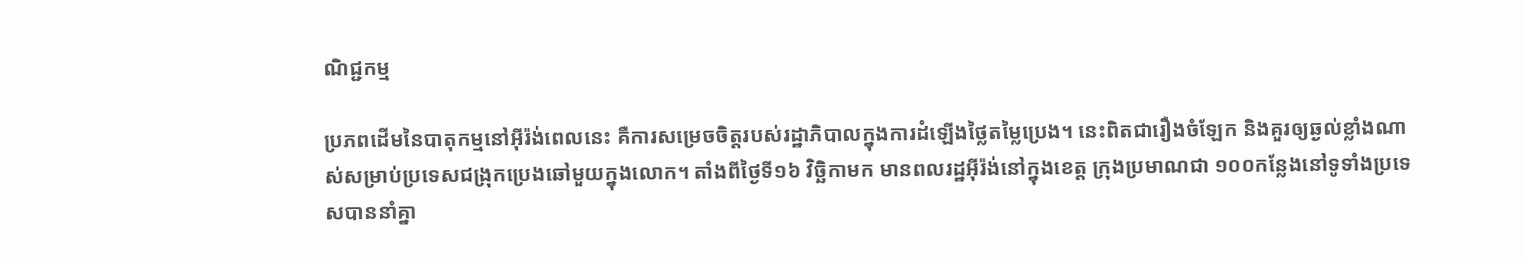ណិជ្ជកម្ម

ប្រភពដើមនៃបាតុកម្មនៅអ៊ីរ៉ង់ពេលនេះ គឺការសម្រេចចិត្តរបស់រដ្ឋាភិបាលក្នុងការដំឡើងថ្លៃតម្លៃប្រេង។ នេះពិតជារឿងចំឡែក និងគួរឲ្យឆ្ងល់ខ្លាំងណាស់សម្រាប់ប្រទេសជង្រុកប្រេងឆៅមួយក្នុងលោក។ តាំងពីថ្ងៃទី១៦ វិច្ឆិកាមក មានពលរដ្ឋអ៊ីរ៉ង់នៅក្នុងខេត្ត ក្រុងប្រមាណជា ១០០កន្លែងនៅទូទាំងប្រទេសបាននាំគ្នា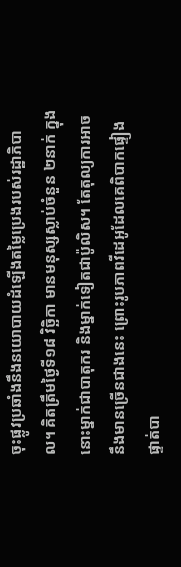ចុះផ្លូវប្រឆាំងនឹងនយោបាយដំឡើងតម្លៃប្រេងរបស់រដ្ឋាភិបាល។ គិតត្រឹមថ្ងៃទី១៨ វិច្ឆិកា មានមនុស្សស្លាប់ចំនួន ២នាក់ ក្នុងនោះម្នាក់ជាបាតុករ និងម្នាក់ទៀតជាប៉ូលិស។ តែតុល្យការអាចនឹងមានច្រើនជាងនេះ ព្រោះរូបភាពវីដេអូដែលគេពិបាកផ្ទៀងផ្ទាត់បា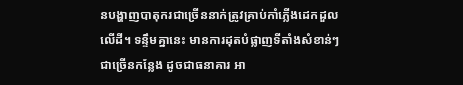នបង្ហាញបាតុករជាច្រើននាក់ត្រូវគ្រាប់កាំភ្លើងដេកដួលលើដី។ ទន្ទឹមគ្នានេះ មានការដុតបំផ្លាញទីតាំងសំខាន់ៗជាច្រើនកន្លែង ដូចជាធនាគារ អា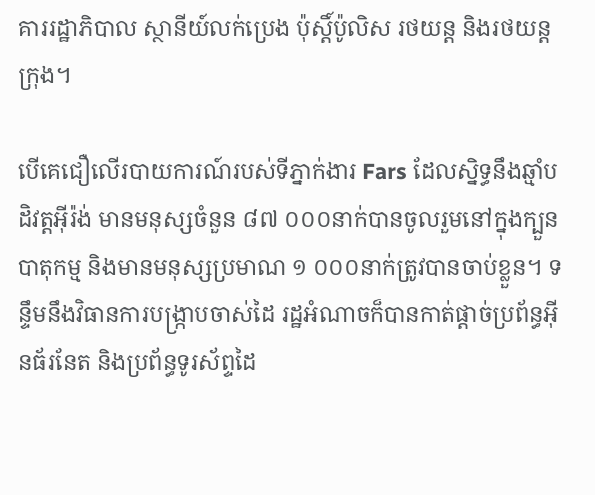គាររដ្ឋាភិបាល ស្ថានីយ៍លក់ប្រេង ប៉ុស្តិ៍ប៉ូលិស រថយន្ត និងរថយន្តក្រុង។

បើគេជឿលើរបាយការណ៍របស់ទីភ្នាក់ងារ Fars ដែលស្និទ្ធនឹងឆ្មាំបដិវត្តអ៊ីរ៉ង់ មានមនុស្សចំនួន ៨៧ ០០០នាក់បានចូលរួមនៅក្នុងក្បួនបាតុកម្ម និងមានមនុស្សប្រមាណ ១ ០០០នាក់ត្រូវបានចាប់ខ្លួន។ ទន្ទឹមនឹងវិធានការបង្រ្កាបចាស់ដៃ រដ្ឋអំណាចក៏បានកាត់ផ្តាច់ប្រព័ន្ធអ៊ីនធ័រនែត និងប្រព័ន្ធទូរស័ព្ទដៃ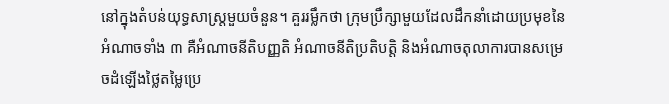នៅក្នុងតំបន់យុទ្ធសាស្រ្តមួយចំនួន។ គួររម្លឹកថា ក្រុមប្រឹក្សាមួយដែលដឹកនាំដោយប្រមុខនៃអំណាចទាំង ៣ គឺអំណាចនីតិបញ្ញតិ អំណាចនីតិប្រតិបត្តិ និងអំណាចតុលាការបានសម្រេចដំឡើងថ្លៃតម្លៃប្រេ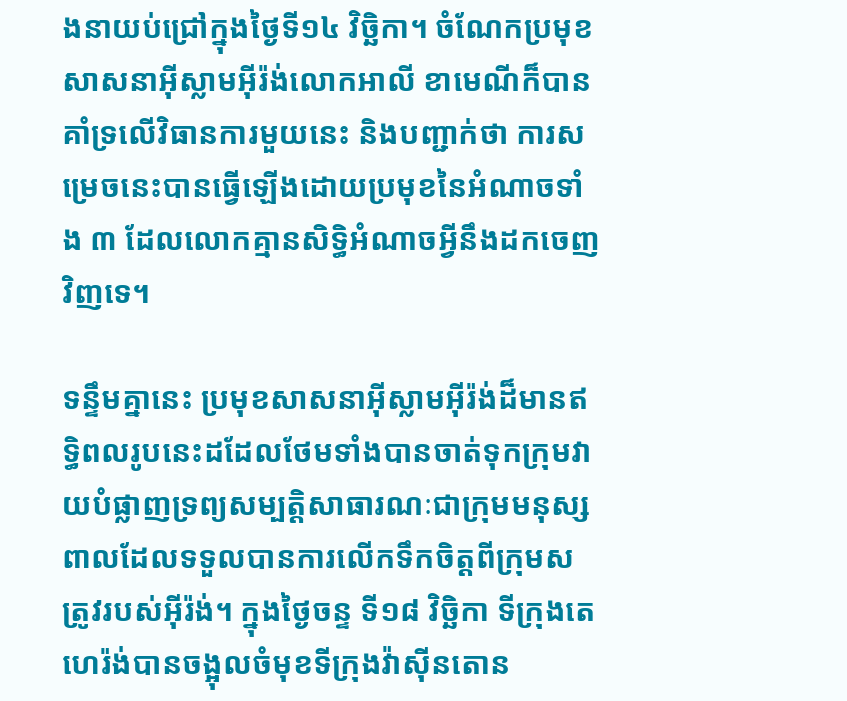ងនាយប់ជ្រៅក្នុងថ្ងៃទី១៤ វិច្ឆិកា។ ចំណែកប្រមុខសាសនាអ៊ីស្លាមអ៊ីរ៉ង់លោកអាលី ខាមេណីក៏បានគាំទ្រលើវិធានការមួយនេះ និងបញ្ជាក់ថា ការសម្រេចនេះបានធ្វើឡើងដោយប្រមុខនៃអំណាចទាំង ៣ ដែលលោកគ្មានសិទ្ធិអំណាចអ្វីនឹងដកចេញវិញទេ។

ទន្ទឹមគ្នានេះ ប្រមុខសាសនាអ៊ីស្លាមអ៊ីរ៉ង់ដ៏មានឥទ្ធិពលរូបនេះដដែលថែមទាំងបានចាត់ទុកក្រុមវាយបំផ្លាញទ្រព្យសម្បត្តិសាធារណៈជាក្រុមមនុស្សពាលដែលទទួលបានការលើកទឹកចិត្តពីក្រុមសត្រូវរបស់អ៊ីរ៉ង់។ ក្នុងថ្ងៃចន្ទ ទី១៨ វិច្ឆិកា ទីក្រុងតេហេរ៉ង់បានចង្អុលចំមុខទីក្រុងវ៉ាស៊ីនតោន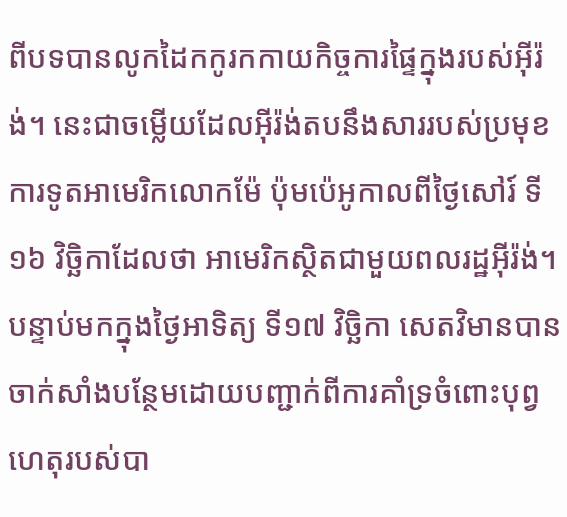ពីបទបានលូកដៃកកូរកកាយកិច្ចការផ្ទៃក្នុងរបស់អ៊ីរ៉ង់។ នេះជាចម្លើយដែលអ៊ីរ៉ង់តបនឹងសាររបស់ប្រមុខការទូតអាមេរិកលោកម៉ែ ប៉ុមប៉េអូកាលពីថ្ងៃសៅរ៍ ទី១៦ វិច្ឆិកាដែលថា អាមេរិកស្ថិតជាមួយពលរដ្ឋអ៊ីរ៉ង់។ បន្ទាប់មកក្នុងថ្ងៃអាទិត្យ ទី១៧ វិច្ឆិកា សេតវិមានបានចាក់សាំងបន្ថែមដោយបញ្ជាក់ពីការគាំទ្រចំពោះបុព្វហេតុរបស់បា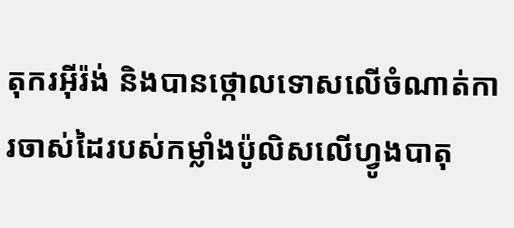តុករអ៊ីរ៉ង់ និងបានថ្កោលទោសលើចំណាត់ការចាស់ដៃរបស់កម្លាំងប៉ូលិសលើហ្វូងបាតុ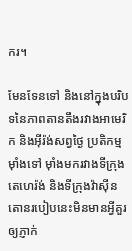ករ។

មែនទែនទៅ និងនៅក្នុងបរិបទនៃភាពតានតឹងរវាងអាមេរិក និងអ៊ីរ៉ង់សព្វថ្ងៃ ប្រតិកម្មម៉ាំងទៅ ម៉ាំងមករវាងទីក្រុងតេហេរ៉ង់ និងទីក្រុងវ៉ាស៊ីនតោនរបៀបនេះមិនមានអ្វីគួរឲ្យភ្ញាក់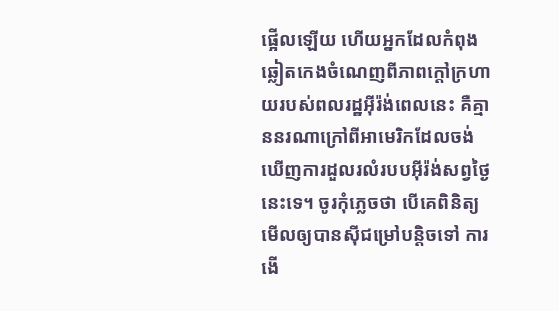ផ្អើលឡើយ ហើយអ្នកដែលកំពុងឆ្លៀតកេងចំណេញពីភាពក្តៅក្រហាយរបស់ពលរដ្ឋអ៊ីរ៉ង់ពេលនេះ គឺគ្មាននរណាក្រៅពីអាមេរិកដែលចង់ឃើញការដួលរលំរបបអ៊ីរ៉ង់សព្វថ្ងៃនេះទេ។ ចូរកុំភ្លេចថា បើគេពិនិត្យមើលឲ្យបានស៊ីជម្រៅបន្តិចទៅ ការងើ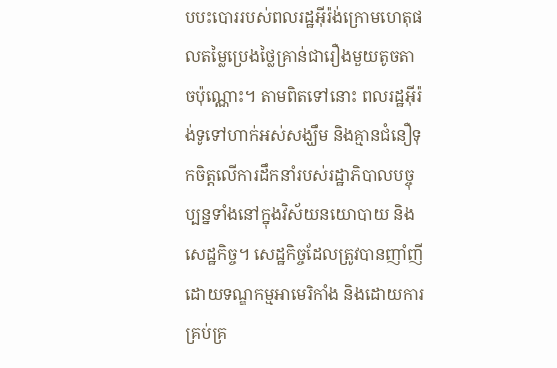បបះបោររបស់ពលរដ្ឋអ៊ីរ៉ង់ក្រោមហេតុផលតម្លៃប្រេងថ្លៃគ្រាន់ជារឿងមួយតូចតាចប៉ុណ្ណោះ។ តាមពិតទៅនោះ ពលរដ្ឋអ៊ីរ៉ង់ទូទៅហាក់អស់សង្ឃឹម និងគ្មានជំនឿទុកចិត្តលើការដឹកនាំរបស់រដ្ឋាភិបាលបច្ចុប្បន្នទាំងនៅក្នុងវិស័យនយោបាយ និងសេដ្ឋកិច្ច។ សេដ្ឋកិច្ចដែលត្រូវបានញាំញីដោយទណ្ឌកម្មអាមេរិកាំង និងដោយការគ្រប់គ្រ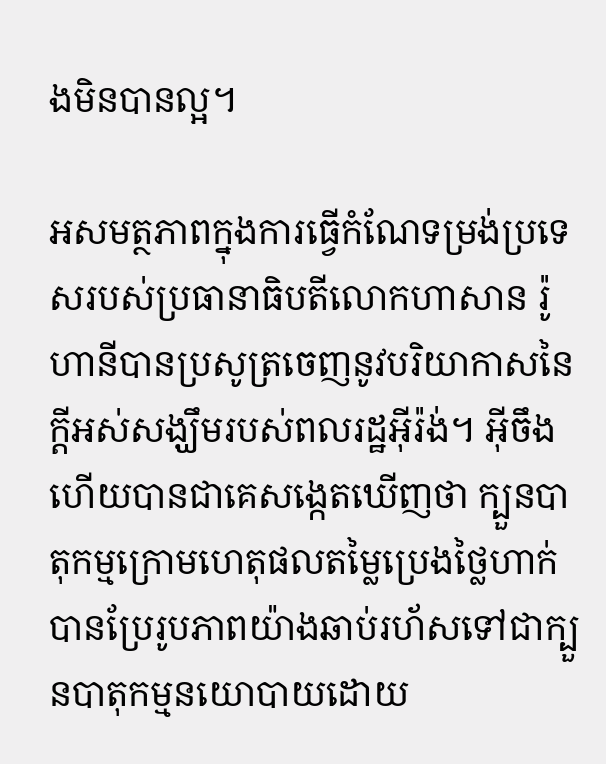ងមិនបានល្អ។

អសមត្ថភាពក្នុងការធ្វើកំណែទម្រង់ប្រទេសរបស់ប្រធានាធិបតីលោកហាសាន រ៉ូហានីបានប្រសូត្រចេញនូវបរិយាកាសនៃក្តីអស់សង្ឃឹមរបស់ពលរដ្ឋអ៊ីរ៉ង់។ អ៊ីចឹងហើយបានជាគេសង្កេតឃើញថា ក្បួនបាតុកម្មក្រោមហេតុផលតម្លៃប្រេងថ្លៃហាក់បានប្រែរូបភាពយ៉ាងឆាប់រហ័សទៅជាក្បួនបាតុកម្មនយោបាយដោយ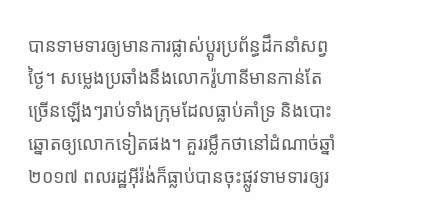បានទាមទារឲ្យមានការផ្លាស់ប្តូរប្រព័ន្ធដឹកនាំសព្វថ្ងៃ។ សម្លេងប្រឆាំងនឹងលោករ៉ូហានីមានកាន់តែច្រើនឡើងៗរាប់ទាំងក្រុមដែលធ្លាប់គាំទ្រ និងបោះឆ្នោតឲ្យលោកទៀតផង។ គួររម្លឹកថានៅដំណាច់ឆ្នាំ ២០១៧ ពលរដ្ឋអ៊ីរ៉ង់ក៏ធ្លាប់បានចុះផ្លូវទាមទារឲ្យរ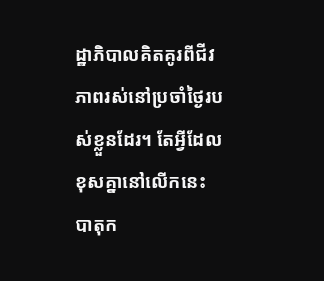ដ្ឋាភិបាលគិតគូរពីជីវភាពរស់នៅប្រចាំថ្ងៃរបស់ខ្លួនដែរ។ តែអ្វីដែលខុសគ្នានៅលើកនេះ បាតុក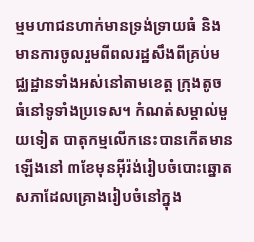ម្មមហាជនហាក់មានទ្រង់ទ្រាយធំ និងមានការចូលរួមពីពលរដ្ឋសឹងពីគ្រប់មជ្ឈដ្ឋានទាំងអស់នៅតាមខេត្ត ក្រុងតូច ធំនៅទូទាំងប្រទេស។ កំណត់សម្គាល់មួយទៀត បាតុកម្មលើកនេះបានកើតមានឡើងនៅ ៣ខែមុនអ៊ីរ៉ង់រៀបចំបោះឆ្នោតសភាដែលគ្រោងរៀបចំនៅក្នុង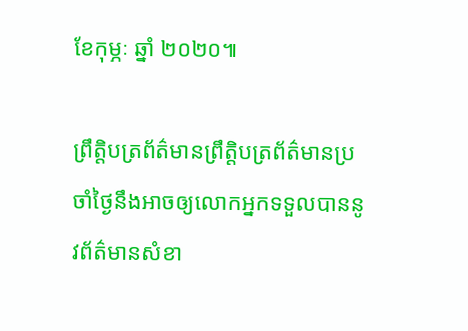ខែកុម្ភៈ ឆ្នាំ ២០២០៕

ព្រឹត្តិបត្រព័ត៌មានព្រឹត្តិបត្រព័ត៌មានប្រចាំថ្ងៃនឹងអាចឲ្យលោកអ្នកទទួលបាននូវព័ត៌មានសំខា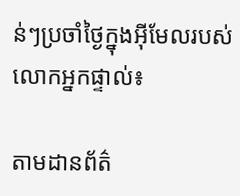ន់ៗប្រចាំថ្ងៃក្នុងអ៊ីមែលរបស់លោកអ្នកផ្ទាល់៖

តាមដានព័ត៌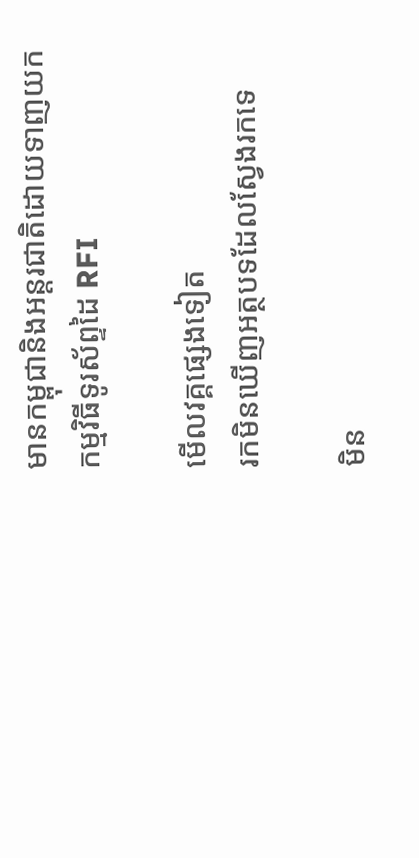មានកម្ពុជានិងអន្តរជាតិដោយទាញយកកម្មវិធីទូរស័ព្ទដៃ RFI

មើលវគ្គផ្សេងទៀត
រកមិនឃើញអត្ថបទដែលស្វែងរកទេ

មិន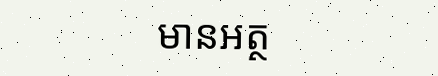មានអត្ថ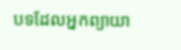បទដែលអ្នកព្យាយា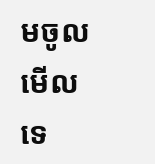មចូលមើលទេ